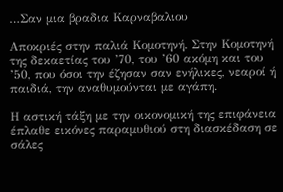…Σαν μια βραδια Καρναβαλιου

Αποκριές στην παλιά Κομοτηνή. Στην Κομοτηνή της δεκαετίας του ’70, του ’60 ακόμη και του ’50, που όσοι την έζησαν σαν ενήλικες, νεαροί ή παιδιά, την αναθυμούνται με αγάπη.

Η αστική τάξη με την οικονομική της επιφάνεια έπλαθε εικόνες παραμυθιού στη διασκέδαση σε σάλες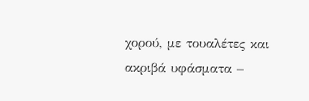χορού, με τουαλέτες και ακριβά υφάσματα –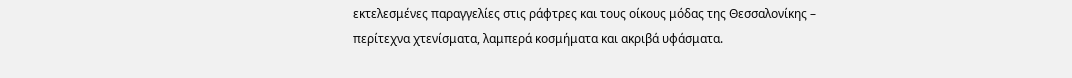εκτελεσμένες παραγγελίες στις ράφτρες και τους οίκους μόδας της Θεσσαλονίκης – περίτεχνα χτενίσματα, λαμπερά κοσμήματα και ακριβά υφάσματα.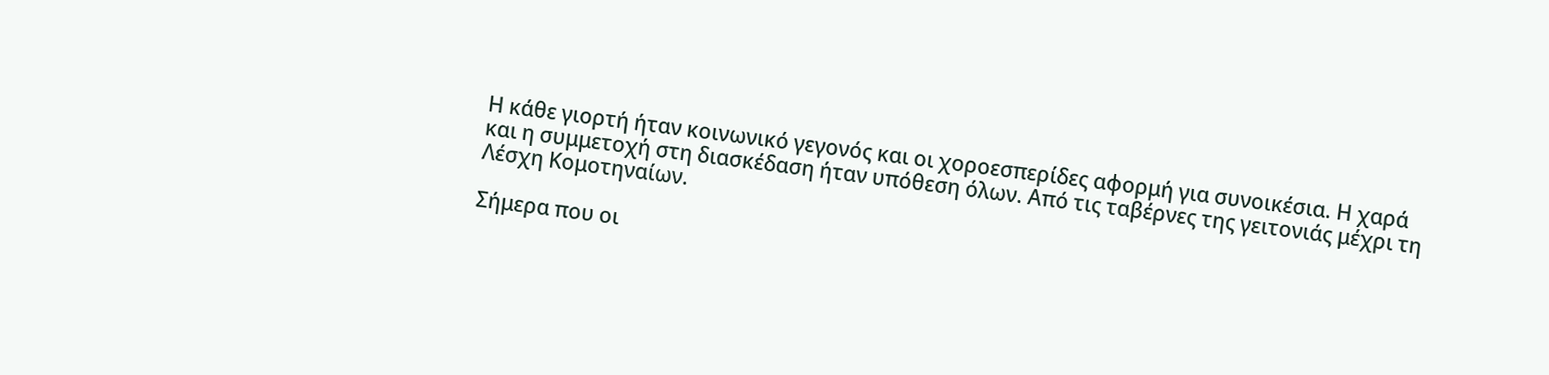Η κάθε γιορτή ήταν κοινωνικό γεγονός και οι χοροεσπερίδες αφορμή για συνοικέσια. Η χαρά και η συμμετοχή στη διασκέδαση ήταν υπόθεση όλων. Από τις ταβέρνες της γειτονιάς μέχρι τη Λέσχη Κομοτηναίων.

Σήμερα που οι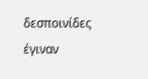δεσποινίδες έγιναν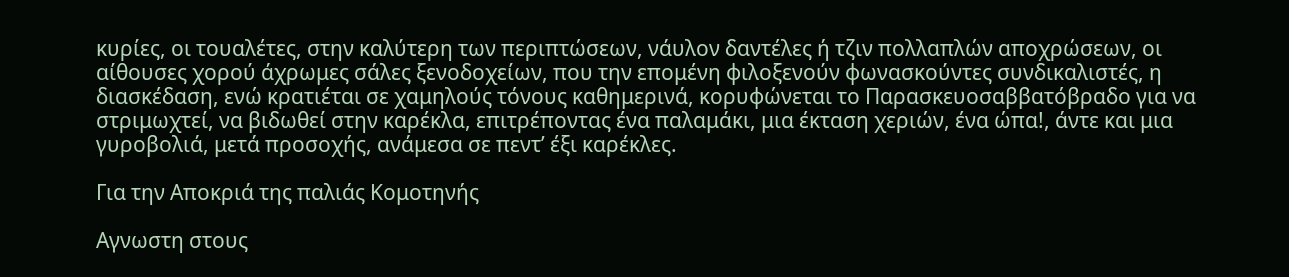κυρίες, οι τουαλέτες, στην καλύτερη των περιπτώσεων, νάυλον δαντέλες ή τζιν πολλαπλών αποχρώσεων, οι αίθουσες χορού άχρωμες σάλες ξενοδοχείων, που την επομένη φιλοξενούν φωνασκούντες συνδικαλιστές, η διασκέδαση, ενώ κρατιέται σε χαμηλούς τόνους καθημερινά, κορυφώνεται το Παρασκευοσαββατόβραδο για να στριμωχτεί, να βιδωθεί στην καρέκλα, επιτρέποντας ένα παλαμάκι, μια έκταση χεριών, ένα ώπα!, άντε και μια γυροβολιά, μετά προσοχής, ανάμεσα σε πεντ’ έξι καρέκλες.

Για την Αποκριά της παλιάς Κομοτηνής

Αγνωστη στους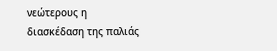νεώτερους η διασκέδαση της παλιάς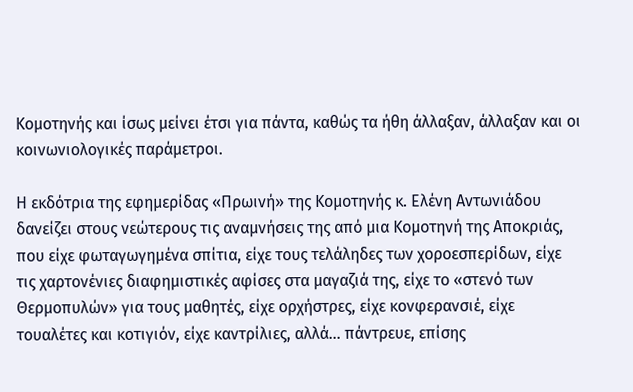Κομοτηνής και ίσως μείνει έτσι για πάντα, καθώς τα ήθη άλλαξαν, άλλαξαν και οι κοινωνιολογικές παράμετροι.

Η εκδότρια της εφημερίδας «Πρωινή» της Κομοτηνής κ. Ελένη Αντωνιάδου δανείζει στους νεώτερους τις αναμνήσεις της από μια Κομοτηνή της Αποκριάς, που είχε φωταγωγημένα σπίτια, είχε τους τελάληδες των χοροεσπερίδων, είχε τις χαρτονένιες διαφημιστικές αφίσες στα μαγαζιά της, είχε το «στενό των Θερμοπυλών» για τους μαθητές, είχε ορχήστρες, είχε κονφερανσιέ, είχε τουαλέτες και κοτιγιόν, είχε καντρίλιες, αλλά… πάντρευε, επίσης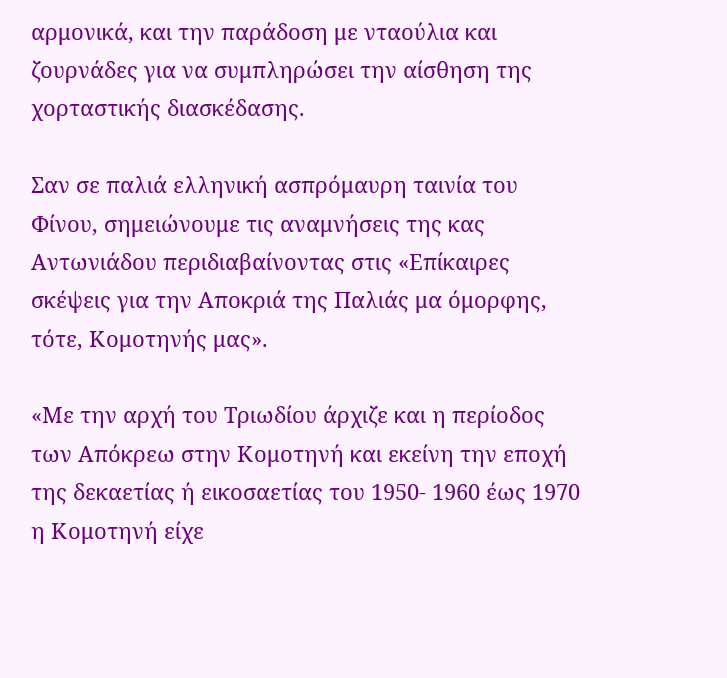αρμονικά, και την παράδοση με νταούλια και ζουρνάδες για να συμπληρώσει την αίσθηση της χορταστικής διασκέδασης.

Σαν σε παλιά ελληνική ασπρόμαυρη ταινία του Φίνου, σημειώνουμε τις αναμνήσεις της κας Αντωνιάδου περιδιαβαίνοντας στις «Επίκαιρες σκέψεις για την Αποκριά της Παλιάς μα όμορφης, τότε, Κομοτηνής μας».

«Με την αρχή του Τριωδίου άρχιζε και η περίοδος των Απόκρεω στην Κομοτηνή και εκείνη την εποχή της δεκαετίας ή εικοσαετίας του 1950- 1960 έως 1970 η Κομοτηνή είχε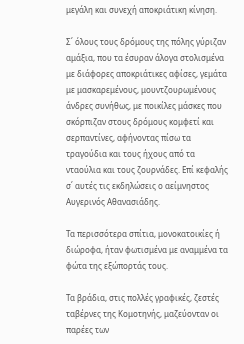μεγάλη και συνεχή αποκριάτικη κίνηση.

Σ΄ όλους τους δρόμους της πόλης γύριζαν αμάξια, που τα έσυραν άλογα στολισμένα με διάφορες αποκριάτικες αφίσες, γεμάτα με μασκαρεμένους, μουντζουρωμένους άνδρες συνήθως, με ποικίλες μάσκες που σκόρπιζαν στους δρόμους κομφετί και σερπαντίνες, αφήνοντας πίσω τα τραγούδια και τους ήχους από τα νταούλια και τους ζουρνάδες. Επί κεφαλής σ΄ αυτές τις εκδηλώσεις ο αείμνηστος Αυγερινός Αθανασιάδης.

Τα περισσότερα σπίτια, μονοκατοικίες ή διώροφα, ήταν φωτισμένα με αναμμένα τα φώτα της εξώπορτάς τους.

Τα βράδια, στις πολλές γραφικές, ζεστές ταβέρνες της Κομοτηνής, μαζεύονταν οι παρέες των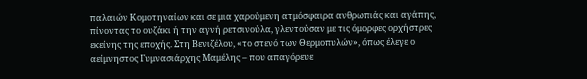παλαιών Κομοτηναίων και σε μια χαρούμενη ατμόσφαιρα ανθρωπιάς και αγάπης, πίνοντας το ουζάκι ή την αγνή ρετσινούλα, γλεντούσαν με τις όμορφες ορχήστρες εκείνης της εποχής. Στη Βενιζέλου, «το στενό των Θερμοπυλών», όπως έλεγε ο αείμνηστος Γυμνασιάρχης Μαμέλης – που απαγόρευε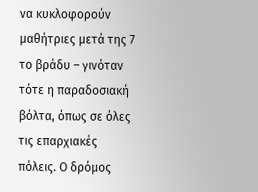να κυκλοφορούν μαθήτριες μετά της 7 το βράδυ – γινόταν τότε η παραδοσιακή βόλτα, όπως σε όλες τις επαρχιακές πόλεις. Ο δρόμος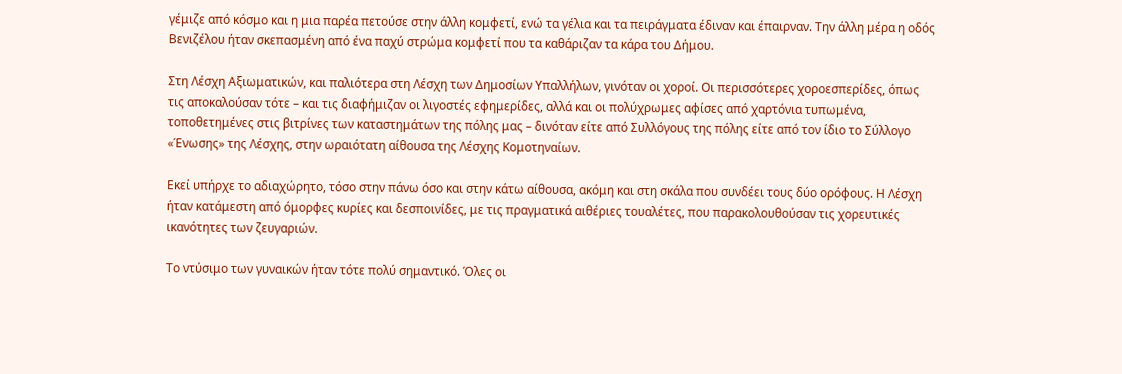γέμιζε από κόσμο και η μια παρέα πετούσε στην άλλη κομφετί, ενώ τα γέλια και τα πειράγματα έδιναν και έπαιρναν. Την άλλη μέρα η οδός Βενιζέλου ήταν σκεπασμένη από ένα παχύ στρώμα κομφετί που τα καθάριζαν τα κάρα του Δήμου.

Στη Λέσχη Αξιωματικών, και παλιότερα στη Λέσχη των Δημοσίων Υπαλλήλων, γινόταν οι χοροί. Οι περισσότερες χοροεσπερίδες, όπως τις αποκαλούσαν τότε – και τις διαφήμιζαν οι λιγοστές εφημερίδες, αλλά και οι πολύχρωμες αφίσες από χαρτόνια τυπωμένα, τοποθετημένες στις βιτρίνες των καταστημάτων της πόλης μας – δινόταν είτε από Συλλόγους της πόλης είτε από τον ίδιο το Σύλλογο «Ένωσης» της Λέσχης, στην ωραιότατη αίθουσα της Λέσχης Κομοτηναίων.

Εκεί υπήρχε το αδιαχώρητο, τόσο στην πάνω όσο και στην κάτω αίθουσα, ακόμη και στη σκάλα που συνδέει τους δύο ορόφους. Η Λέσχη ήταν κατάμεστη από όμορφες κυρίες και δεσποινίδες, με τις πραγματικά αιθέριες τουαλέτες, που παρακολουθούσαν τις χορευτικές ικανότητες των ζευγαριών.

Το ντύσιμο των γυναικών ήταν τότε πολύ σημαντικό. Όλες οι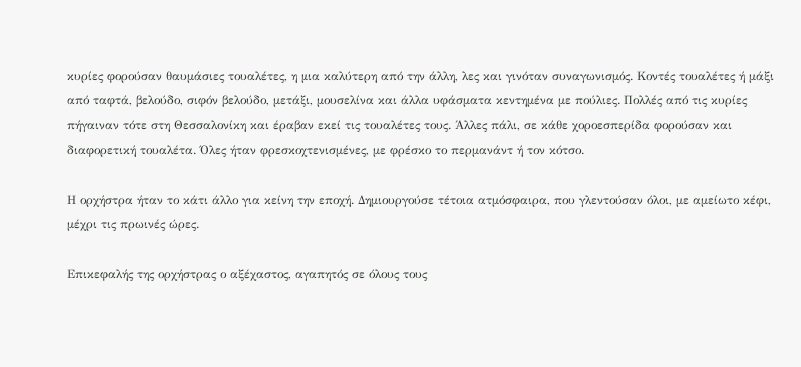κυρίες φορούσαν θαυμάσιες τουαλέτες, η μια καλύτερη από την άλλη, λες και γινόταν συναγωνισμός. Κοντές τουαλέτες ή μάξι από ταφτά, βελούδο, σιφόν βελούδο, μετάξι, μουσελίνα και άλλα υφάσματα κεντημένα με πούλιες. Πολλές από τις κυρίες πήγαιναν τότε στη Θεσσαλονίκη και έραβαν εκεί τις τουαλέτες τους. Άλλες πάλι, σε κάθε χοροεσπερίδα φορούσαν και διαφορετική τουαλέτα. Όλες ήταν φρεσκοχτενισμένες, με φρέσκο το περμανάντ ή τον κότσο.

Η ορχήστρα ήταν το κάτι άλλο για κείνη την εποχή. Δημιουργούσε τέτοια ατμόσφαιρα, που γλεντούσαν όλοι, με αμείωτο κέφι, μέχρι τις πρωινές ώρες.

Επικεφαλής της ορχήστρας ο αξέχαστος, αγαπητός σε όλους τους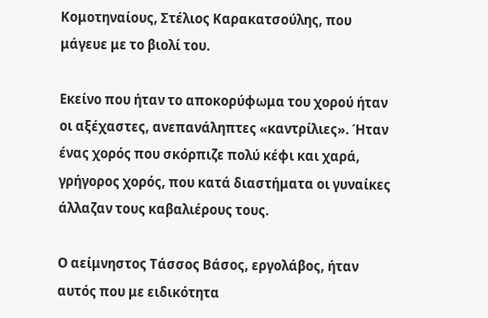Κομοτηναίους, Στέλιος Καρακατσούλης, που μάγευε με το βιολί του.

Εκείνο που ήταν το αποκορύφωμα του χορού ήταν οι αξέχαστες, ανεπανάληπτες «καντρίλιες». Ήταν ένας χορός που σκόρπιζε πολύ κέφι και χαρά, γρήγορος χορός, που κατά διαστήματα οι γυναίκες άλλαζαν τους καβαλιέρους τους.

Ο αείμνηστος Τάσσος Βάσος, εργολάβος, ήταν αυτός που με ειδικότητα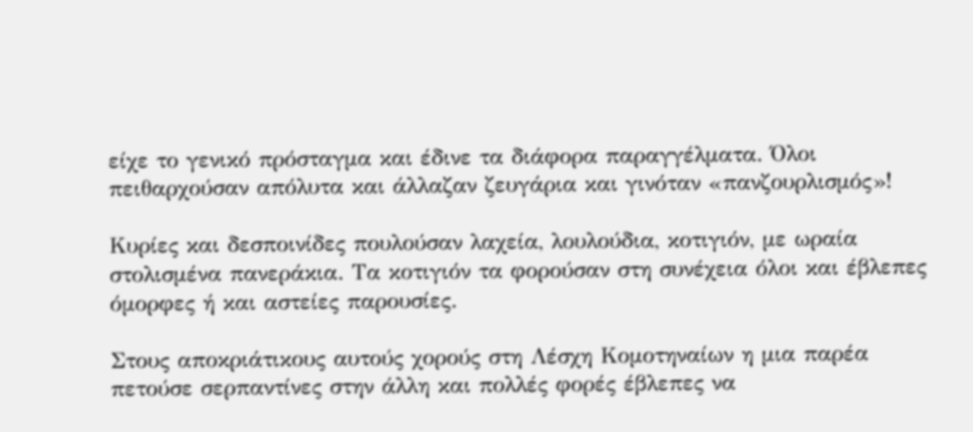είχε το γενικό πρόσταγμα και έδινε τα διάφορα παραγγέλματα. Όλοι πειθαρχούσαν απόλυτα και άλλαζαν ζευγάρια και γινόταν «πανζουρλισμός»!

Κυρίες και δεσποινίδες πουλούσαν λαχεία, λουλούδια, κοτιγιόν, με ωραία στολισμένα πανεράκια. Τα κοτιγιόν τα φορούσαν στη συνέχεια όλοι και έβλεπες όμορφες ή και αστείες παρουσίες.

Στους αποκριάτικους αυτούς χορούς στη Λέσχη Κομοτηναίων η μια παρέα πετούσε σερπαντίνες στην άλλη και πολλές φορές έβλεπες να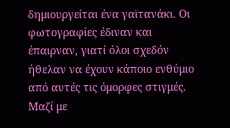δημιουργείται ένα γαϊτανάκι. Οι φωτογραφίες έδιναν και έπαιρναν, γιατί όλοι σχεδόν ήθελαν να έχουν κάποιο ενθύμιο από αυτές τις όμορφες στιγμές. Μαζί με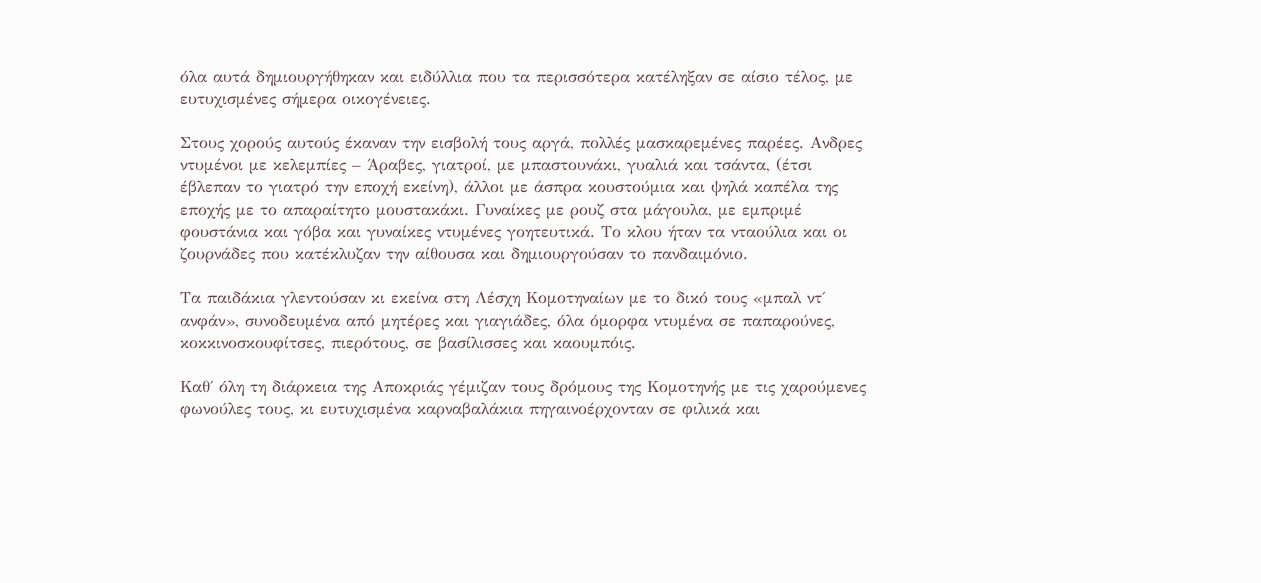όλα αυτά δημιουργήθηκαν και ειδύλλια που τα περισσότερα κατέληξαν σε αίσιο τέλος, με ευτυχισμένες σήμερα οικογένειες.

Στους χορούς αυτούς έκαναν την εισβολή τους αργά, πολλές μασκαρεμένες παρέες. Ανδρες ντυμένοι με κελεμπίες – Άραβες, γιατροί, με μπαστουνάκι, γυαλιά και τσάντα, (έτσι έβλεπαν το γιατρό την εποχή εκείνη), άλλοι με άσπρα κουστούμια και ψηλά καπέλα της εποχής με το απαραίτητο μουστακάκι. Γυναίκες με ρουζ στα μάγουλα, με εμπριμέ φουστάνια και γόβα και γυναίκες ντυμένες γοητευτικά. Το κλου ήταν τα νταούλια και οι ζουρνάδες που κατέκλυζαν την αίθουσα και δημιουργούσαν το πανδαιμόνιο.

Τα παιδάκια γλεντούσαν κι εκείνα στη Λέσχη Κομοτηναίων με το δικό τους «μπαλ ντ΄ ανφάν», συνοδευμένα από μητέρες και γιαγιάδες, όλα όμορφα ντυμένα σε παπαρούνες, κοκκινοσκουφίτσες, πιερότους, σε βασίλισσες και καουμπόις.

Καθ΄ όλη τη διάρκεια της Αποκριάς γέμιζαν τους δρόμους της Κομοτηνής με τις χαρούμενες φωνούλες τους, κι ευτυχισμένα καρναβαλάκια πηγαινοέρχονταν σε φιλικά και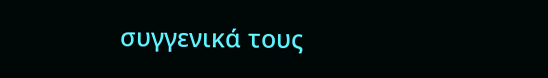συγγενικά τους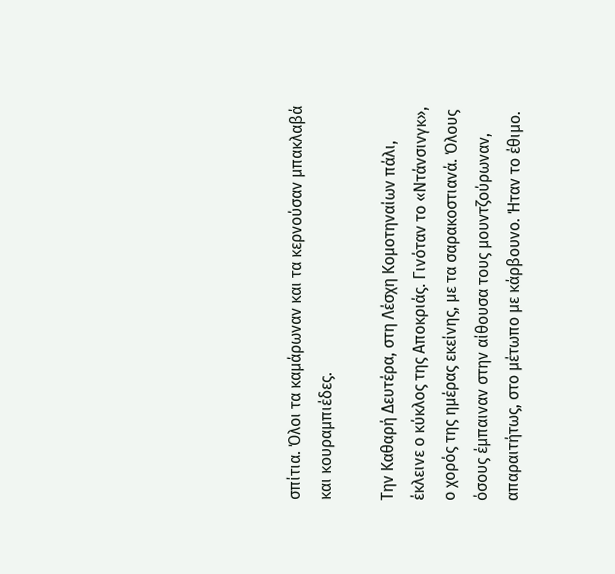σπίτια. Όλοι τα καμάρωναν και τα κερνούσαν μπακλαβά και κουραμπιέδες.

Την Καθαρή Δευτέρα, στη Λέσχη Κομοτηναίων πάλι, έκλεινε ο κύκλος της Αποκριάς. Γινόταν το «Ντάνσινγκ», ο χορός της ημέρας εκείνης, με τα σαρακοστιανά. Όλους όσους έμπαιναν στην αίθουσα τους μουντζούρωναν, απαραιτήτως, στο μέτωπο με κάρβουνο. Ήταν το έθιμο.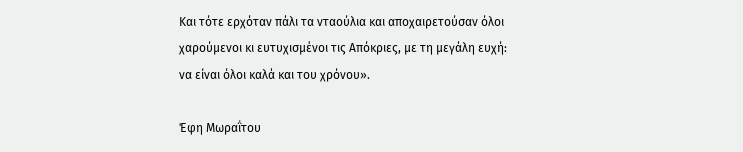Και τότε ερχόταν πάλι τα νταούλια και αποχαιρετούσαν όλοι χαρούμενοι κι ευτυχισμένοι τις Απόκριες, με τη μεγάλη ευχή: να είναι όλοι καλά και του χρόνου».

Έφη Μωραΐτου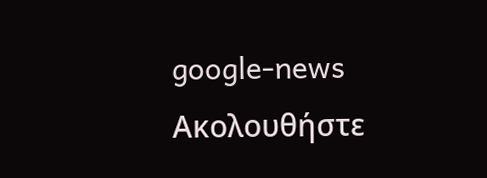google-news Ακολουθήστε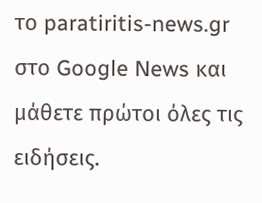το paratiritis-news.gr στο Google News και μάθετε πρώτοι όλες τις ειδήσεις.